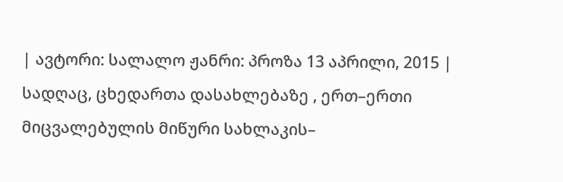| ავტორი: სალალო ჟანრი: პროზა 13 აპრილი, 2015 |
სადღაც, ცხედართა დასახლებაზე , ერთ–ერთი მიცვალებულის მიწური სახლაკის–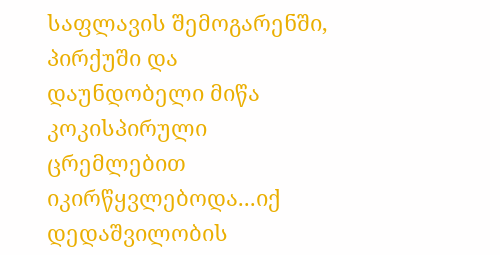საფლავის შემოგარენში, პირქუში და დაუნდობელი მიწა კოკისპირული ცრემლებით იკირწყვლებოდა...იქ დედაშვილობის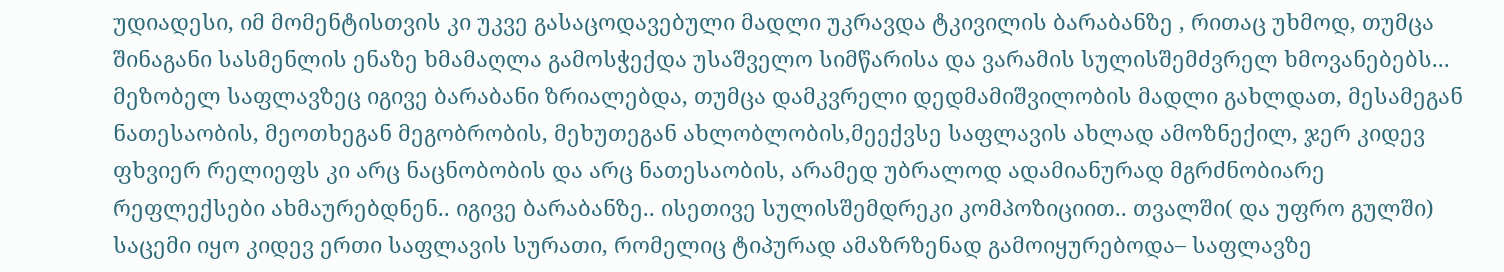უდიადესი, იმ მომენტისთვის კი უკვე გასაცოდავებული მადლი უკრავდა ტკივილის ბარაბანზე , რითაც უხმოდ, თუმცა შინაგანი სასმენლის ენაზე ხმამაღლა გამოსჭექდა უსაშველო სიმწარისა და ვარამის სულისშემძვრელ ხმოვანებებს... მეზობელ საფლავზეც იგივე ბარაბანი ზრიალებდა, თუმცა დამკვრელი დედმამიშვილობის მადლი გახლდათ, მესამეგან ნათესაობის, მეოთხეგან მეგობრობის, მეხუთეგან ახლობლობის,მეექვსე საფლავის ახლად ამოზნექილ, ჯერ კიდევ ფხვიერ რელიეფს კი არც ნაცნობობის და არც ნათესაობის, არამედ უბრალოდ ადამიანურად მგრძნობიარე რეფლექსები ახმაურებდნენ.. იგივე ბარაბანზე.. ისეთივე სულისშემდრეკი კომპოზიციით.. თვალში( და უფრო გულში) საცემი იყო კიდევ ერთი საფლავის სურათი, რომელიც ტიპურად ამაზრზენად გამოიყურებოდა– საფლავზე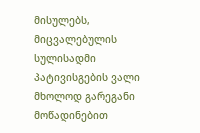მისულებს, მიცვალებულის სულისადმი პატივისგების ვალი მხოლოდ გარეგანი მოწადინებით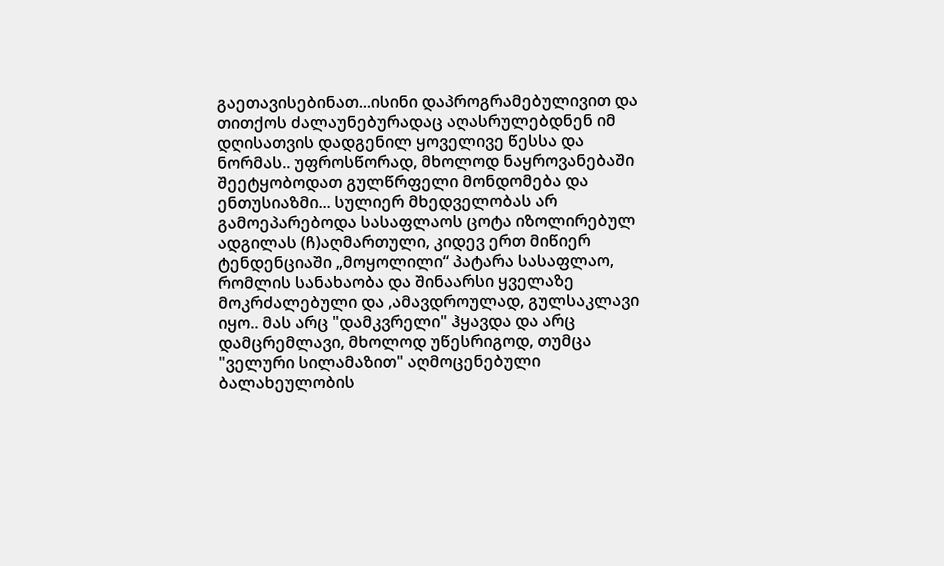გაეთავისებინათ...ისინი დაპროგრამებულივით და თითქოს ძალაუნებურადაც აღასრულებდნენ იმ დღისათვის დადგენილ ყოველივე წესსა და ნორმას.. უფროსწორად, მხოლოდ ნაყროვანებაში შეეტყობოდათ გულწრფელი მონდომება და ენთუსიაზმი... სულიერ მხედველობას არ გამოეპარებოდა სასაფლაოს ცოტა იზოლირებულ ადგილას (ჩ)აღმართული, კიდევ ერთ მიწიერ ტენდენციაში „მოყოლილი“ პატარა სასაფლაო, რომლის სანახაობა და შინაარსი ყველაზე მოკრძალებული და ,ამავდროულად, გულსაკლავი იყო.. მას არც "დამკვრელი" ჰყავდა და არც დამცრემლავი, მხოლოდ უწესრიგოდ, თუმცა "ველური სილამაზით" აღმოცენებული ბალახეულობის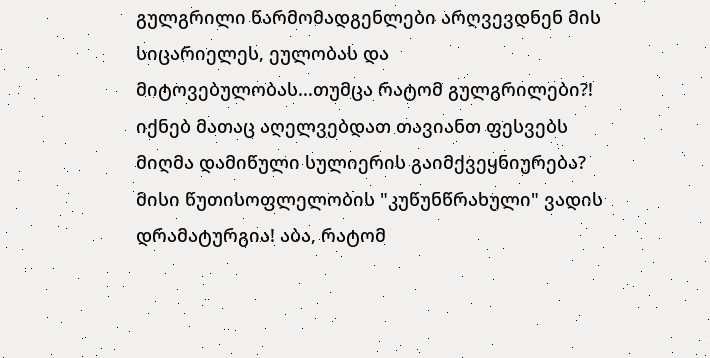გულგრილი წარმომადგენლები არღვევდნენ მის სიცარიელეს, ეულობას და მიტოვებულობას...თუმცა რატომ გულგრილები?! იქნებ მათაც აღელვებდათ თავიანთ ფესვებს მიღმა დამიწული სულიერის გაიმქვეყნიურება? მისი წუთისოფლელობის "კუწუნწრახული" ვადის დრამატურგია! აბა, რატომ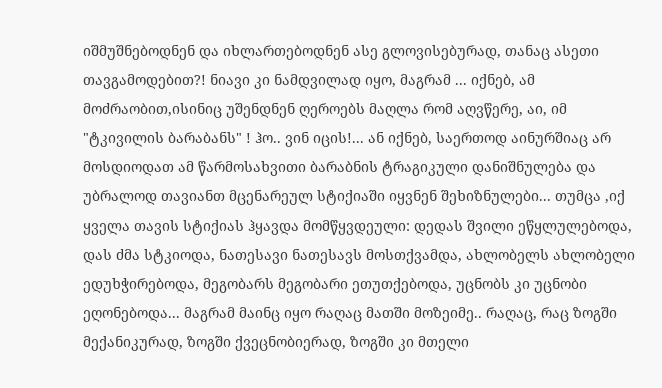იშმუშნებოდნენ და იხლართებოდნენ ასე გლოვისებურად, თანაც ასეთი თავგამოდებით?! ნიავი კი ნამდვილად იყო, მაგრამ ... იქნებ, ამ მოძრაობით,ისინიც უშენდნენ ღეროებს მაღლა რომ აღვწერე, აი, იმ "ტკივილის ბარაბანს" ! ჰო.. ვინ იცის!... ან იქნებ, საერთოდ აინურშიაც არ მოსდიოდათ ამ წარმოსახვითი ბარაბნის ტრაგიკული დანიშნულება და უბრალოდ თავიანთ მცენარეულ სტიქიაში იყვნენ შეხიზნულები... თუმცა ,იქ ყველა თავის სტიქიას ჰყავდა მომწყვდეული: დედას შვილი ეწყლულებოდა, დას ძმა სტკიოდა, ნათესავი ნათესავს მოსთქვამდა, ახლობელს ახლობელი ედუხჭირებოდა, მეგობარს მეგობარი ეთუთქებოდა, უცნობს კი უცნობი ეღონებოდა... მაგრამ მაინც იყო რაღაც მათში მოზეიმე.. რაღაც, რაც ზოგში მექანიკურად, ზოგში ქვეცნობიერად, ზოგში კი მთელი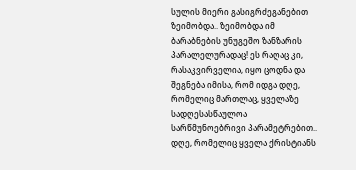სულის მიერი გასიგრძეგანებით ზეიმობდა.. ზეიმობდა იმ ბარაბნების უნუგეშო ზანზარის პარალელურადაც! ეს რაღაც კი, რასაკვირველია, იყო ცოდნა და შეგნება იმისა, რომ იდგა დღე, რომელიც მართლაც, ყველაზე სადღესასწაულოა სარწმუნოებრივი პარამეტრებით.. დღე, რომელიც ყველა ქრისტიანს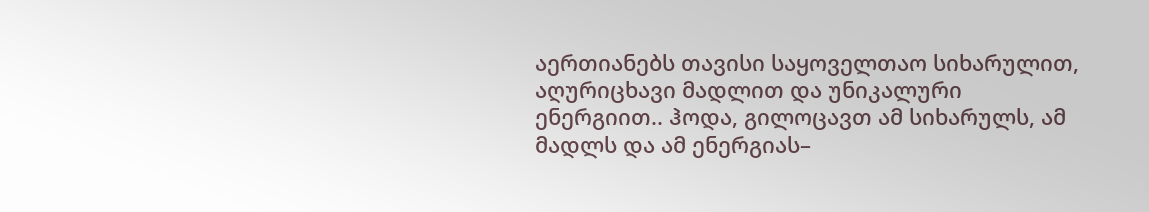აერთიანებს თავისი საყოველთაო სიხარულით, აღურიცხავი მადლით და უნიკალური ენერგიით.. ჰოდა, გილოცავთ ამ სიხარულს, ამ მადლს და ამ ენერგიას–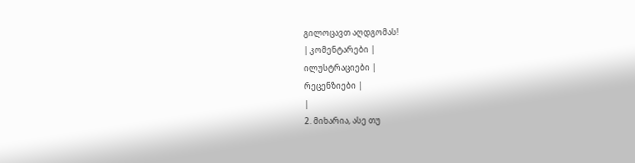გილოცავთ აღდგომას!
| კომენტარები |
ილუსტრაციები |
რეცენზიები |
|
2. მიხარია, ასე თუ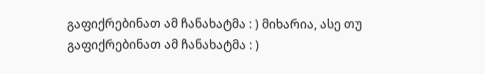გაფიქრებინათ ამ ჩანახატმა : ) მიხარია, ასე თუ გაფიქრებინათ ამ ჩანახატმა : )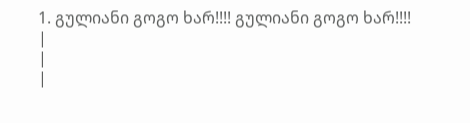1. გულიანი გოგო ხარ!!!! გულიანი გოგო ხარ!!!!
|
|
|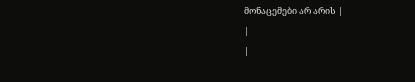მონაცემები არ არის |
|
|